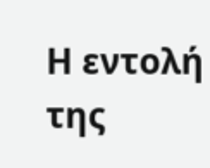Η εντολή της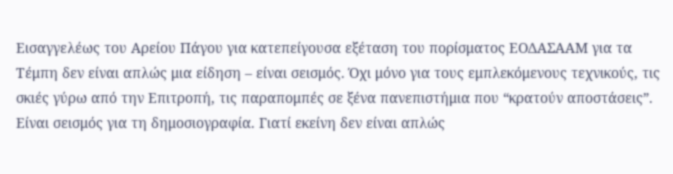Εισαγγελέως του Αρείου Πάγου για κατεπείγουσα εξέταση του πορίσματος ΕΟΔΑΣΑΑΜ για τα Τέμπη δεν είναι απλώς μια είδηση – είναι σεισμός. Όχι μόνο για τους εμπλεκόμενους τεχνικούς, τις σκιές γύρω από την Επιτροπή, τις παραπομπές σε ξένα πανεπιστήμια που “κρατούν αποστάσεις”. Είναι σεισμός για τη δημοσιογραφία. Γιατί εκείνη δεν είναι απλώς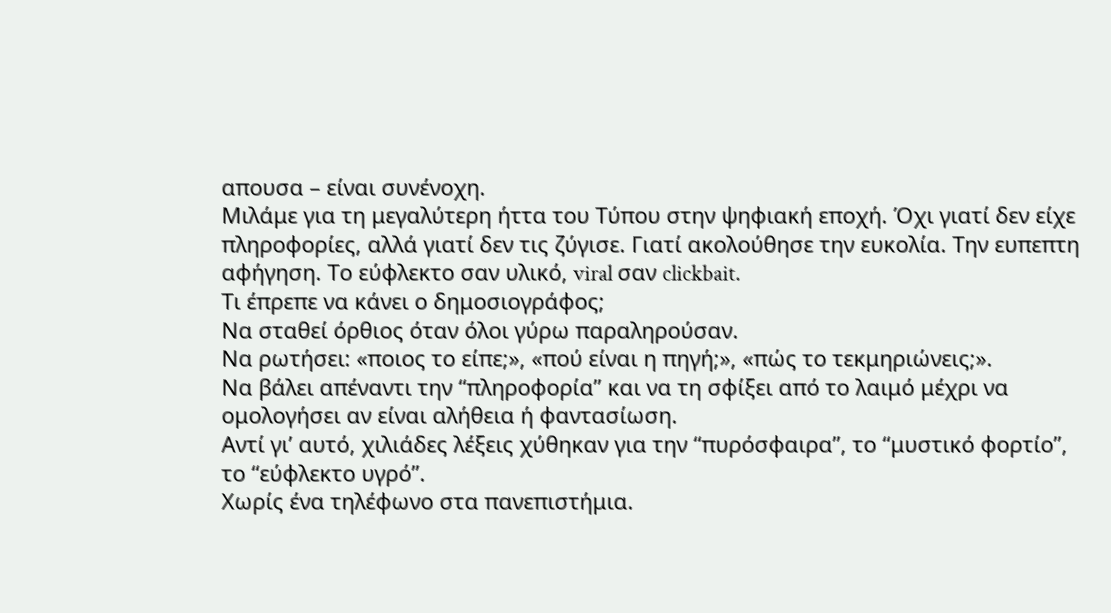απουσα – είναι συνένοχη.
Μιλάμε για τη μεγαλύτερη ήττα του Τύπου στην ψηφιακή εποχή. Όχι γιατί δεν είχε πληροφορίες, αλλά γιατί δεν τις ζύγισε. Γιατί ακολούθησε την ευκολία. Την ευπεπτη αφήγηση. Το εύφλεκτο σαν υλικό, viral σαν clickbait.
Τι έπρεπε να κάνει ο δημοσιογράφος;
Να σταθεί όρθιος όταν όλοι γύρω παραληρούσαν.
Να ρωτήσει: «ποιος το είπε;», «πού είναι η πηγή;», «πώς το τεκμηριώνεις;».
Να βάλει απέναντι την “πληροφορία” και να τη σφίξει από το λαιμό μέχρι να ομολογήσει αν είναι αλήθεια ή φαντασίωση.
Αντί γι’ αυτό, χιλιάδες λέξεις χύθηκαν για την “πυρόσφαιρα”, το “μυστικό φορτίο”, το “εύφλεκτο υγρό”.
Χωρίς ένα τηλέφωνο στα πανεπιστήμια.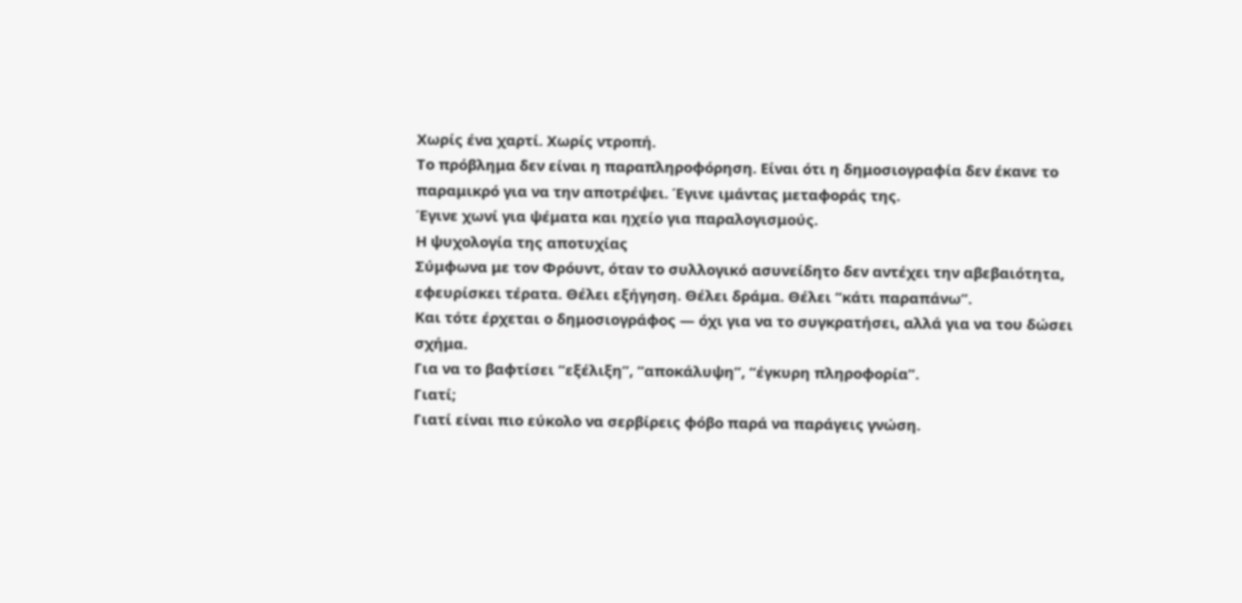Χωρίς ένα χαρτί. Χωρίς ντροπή.
Το πρόβλημα δεν είναι η παραπληροφόρηση. Είναι ότι η δημοσιογραφία δεν έκανε το παραμικρό για να την αποτρέψει. Έγινε ιμάντας μεταφοράς της.
Έγινε χωνί για ψέματα και ηχείο για παραλογισμούς.
Η ψυχολογία της αποτυχίας
Σύμφωνα με τον Φρόυντ, όταν το συλλογικό ασυνείδητο δεν αντέχει την αβεβαιότητα, εφευρίσκει τέρατα. Θέλει εξήγηση. Θέλει δράμα. Θέλει “κάτι παραπάνω”.
Και τότε έρχεται ο δημοσιογράφος — όχι για να το συγκρατήσει, αλλά για να του δώσει σχήμα.
Για να το βαφτίσει “εξέλιξη”, “αποκάλυψη”, “έγκυρη πληροφορία”.
Γιατί;
Γιατί είναι πιο εύκολο να σερβίρεις φόβο παρά να παράγεις γνώση.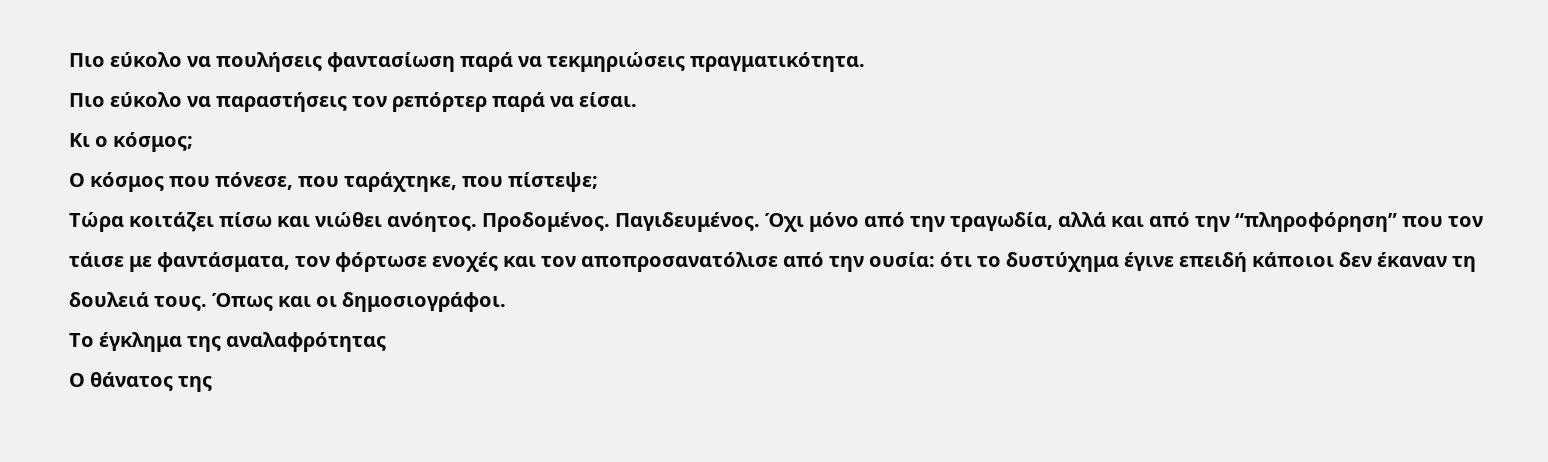Πιο εύκολο να πουλήσεις φαντασίωση παρά να τεκμηριώσεις πραγματικότητα.
Πιο εύκολο να παραστήσεις τον ρεπόρτερ παρά να είσαι.
Κι ο κόσμος;
Ο κόσμος που πόνεσε, που ταράχτηκε, που πίστεψε;
Τώρα κοιτάζει πίσω και νιώθει ανόητος. Προδομένος. Παγιδευμένος. Όχι μόνο από την τραγωδία, αλλά και από την “πληροφόρηση” που τον τάισε με φαντάσματα, τον φόρτωσε ενοχές και τον αποπροσανατόλισε από την ουσία: ότι το δυστύχημα έγινε επειδή κάποιοι δεν έκαναν τη δουλειά τους. Όπως και οι δημοσιογράφοι.
Το έγκλημα της αναλαφρότητας
Ο θάνατος της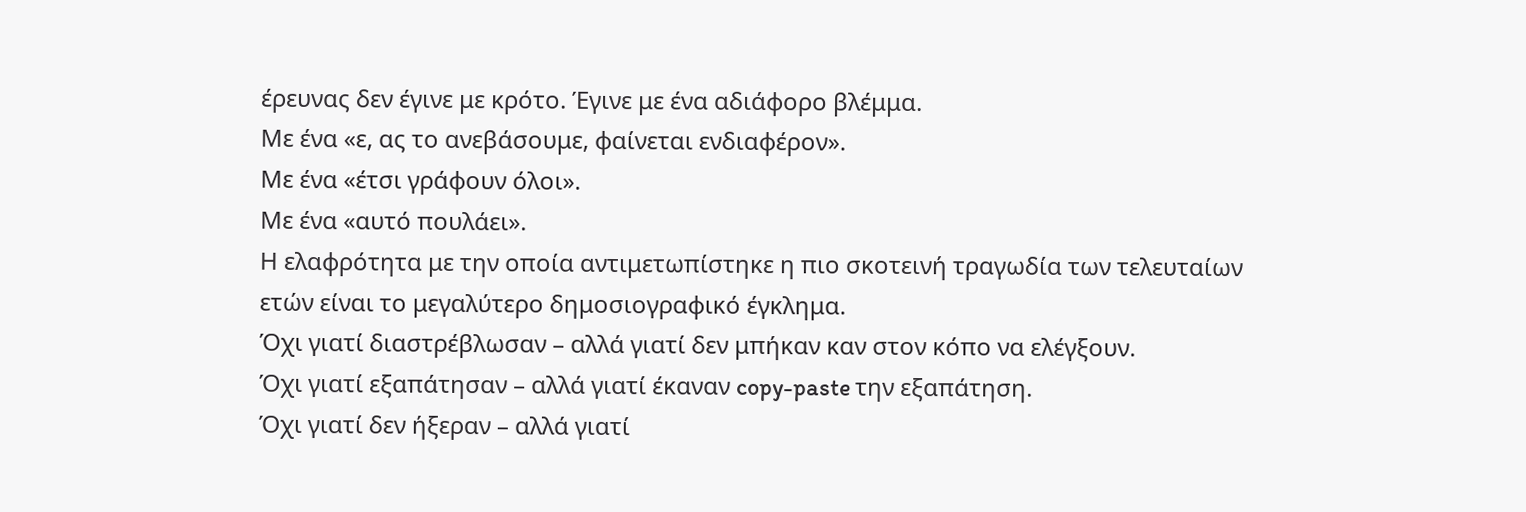έρευνας δεν έγινε με κρότο. Έγινε με ένα αδιάφορο βλέμμα.
Με ένα «ε, ας το ανεβάσουμε, φαίνεται ενδιαφέρον».
Με ένα «έτσι γράφουν όλοι».
Με ένα «αυτό πουλάει».
Η ελαφρότητα με την οποία αντιμετωπίστηκε η πιο σκοτεινή τραγωδία των τελευταίων ετών είναι το μεγαλύτερο δημοσιογραφικό έγκλημα.
Όχι γιατί διαστρέβλωσαν – αλλά γιατί δεν μπήκαν καν στον κόπο να ελέγξουν.
Όχι γιατί εξαπάτησαν – αλλά γιατί έκαναν copy-paste την εξαπάτηση.
Όχι γιατί δεν ήξεραν – αλλά γιατί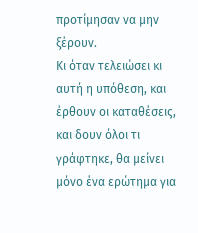προτίμησαν να μην ξέρουν.
Κι όταν τελειώσει κι αυτή η υπόθεση, και έρθουν οι καταθέσεις, και δουν όλοι τι γράφτηκε, θα μείνει μόνο ένα ερώτημα για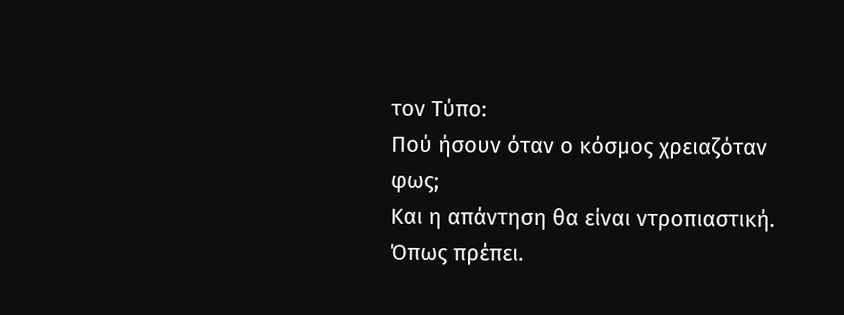τον Τύπο:
Πού ήσουν όταν ο κόσμος χρειαζόταν φως;
Και η απάντηση θα είναι ντροπιαστική.
Όπως πρέπει.